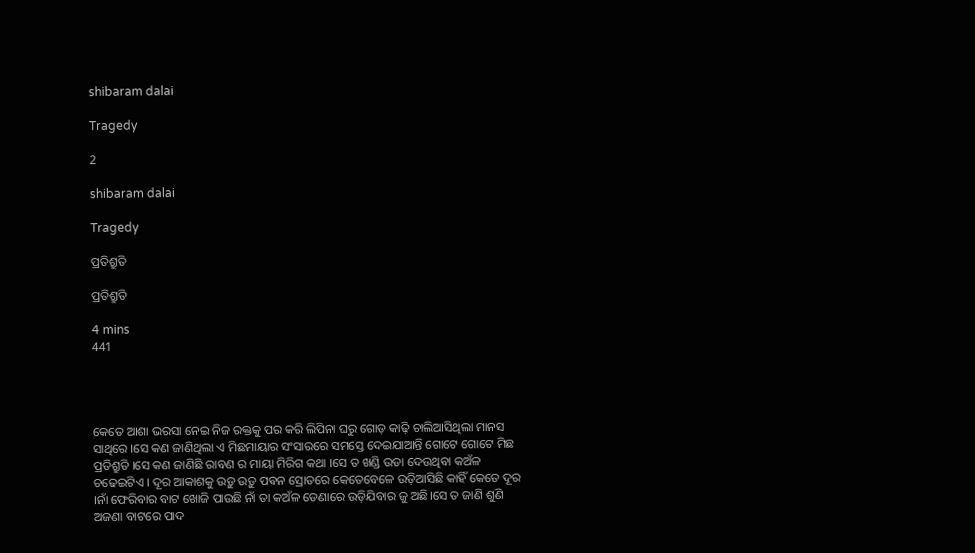shibaram dalai

Tragedy

2

shibaram dalai

Tragedy

ପ୍ରତିଶ୍ରୁତି

ପ୍ରତିଶ୍ରୁତି

4 mins
441




କେତେ ଆଶା ଭରସା ନେଇ ନିଜ ରକ୍ତକୁ ପର କରି ଲିପିନା ଘରୁ ଗୋଡ଼ କାଢ଼ି ଚାଲିଆସିଥିଲା ମାନସ ସାଥିରେ ।ସେ କଣ ଜାଣିଥିଲା ଏ ମିଛମାୟାର ସଂସାରରେ ସମସ୍ତେ ଦେଇଯାଆନ୍ତି ଗୋଟେ ଗୋଟେ ମିଛ ପ୍ରତିଶ୍ରୁତି ।ସେ କଣ ଜାଣିଛି ରାବଣ ର ମାୟା ମିରିଗ କଥା ।ସେ ତ ଖଣ୍ଡି ଉଡା ଦେଉଥିବା କଅଁଳ ଚଢେଇଟିଏ । ଦୂର ଆକାଶକୁ ଉଡ଼ୁ ଉଡ଼ୁ ପଵନ ସ୍ରୋତରେ କେତେବେଳେ ଉଡ଼ିଆସିଛି କାହିଁ କେତେ ଦୂର ।ନାଁ ଫେରିବାର ବାଟ ଖୋଜି ପାଉଛି ନାଁ ତା କଅଁଳ ଡେଣାରେ ଉଡ଼ିଯିବାର ଜୁ ଅଛି।ସେ ତ ଜାଣି ଶୁଣି ଅଜଣା ବାଟରେ ପାଦ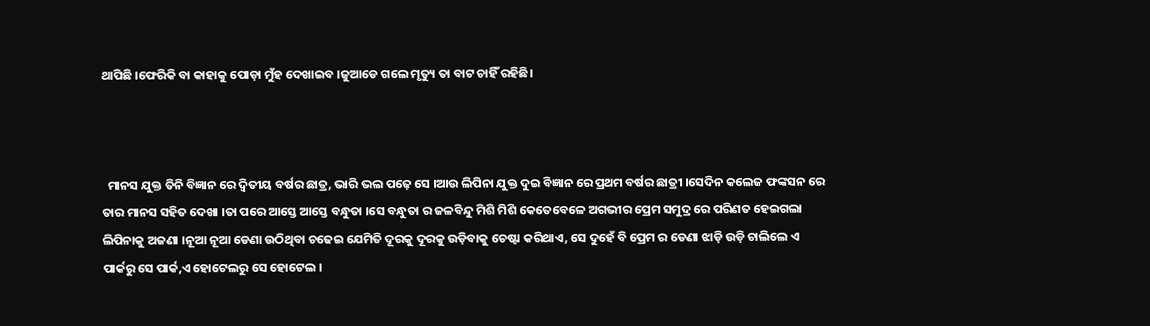ଥାପିଛି ।ଫେରିକି ବା କାହାକୁ ପୋଡ଼ା ମୁଁହ ଦେଖାଇବ ।ଜୁଆଡେ ଗଲେ ମୃତ୍ୟୁ ତା ବାଟ ଚାହିଁ ରହିଛି।



  ମାନସ ଯୁକ୍ତ ତିନି ବିଜ୍ଞାନ ରେ ଦ୍ୱିତୀୟ ବର୍ଷର ଛାତ୍ର, ଭାରି ଭଲ ପଢ଼େ ସେ ।ଆଉ ଲିପିନା ଯୁକ୍ତ ଦୁଇ ବିଜ୍ଞାନ ରେ ପ୍ରଥମ ବର୍ଷର ଛାତ୍ରୀ ।ସେଦିନ କଲେଜ ଫଙ୍କସନ ରେ ତାର ମାନସ ସହିତ ଦେଖା ।ତା ପରେ ଆସ୍ତେ ଆସ୍ତେ ବନ୍ଧୁତା ।ସେ ବନ୍ଧୁତା ର ଜଳବିନ୍ଦୁ ମିଶି ମିଶି କେତେବେଳେ ଅଗଭୀର ପ୍ରେମ ସମୁଦ୍ର ରେ ପରିଣତ ହେଇଗଲା ଲିପିନାକୁ ଅଜଣା ।ନୂଆ ନୂଆ ଡେଣା ଉଠିଥିବା ଚଢେଇ ଯେମିତି ଦୂରକୁ ଦୂରକୁ ଉଡ଼ିବାକୁ ଚେଷ୍ଟା କରିଥାଏ, ସେ ଦୁହେଁ ବି ପ୍ରେମ ର ଡେଣା ଝାଡ଼ି ଉଡ଼ି ଚାଲିଲେ ଏ ପାର୍କରୁ ସେ ପାର୍କ,ଏ ହୋଟେଲରୁ ସେ ହୋଟେଲ ।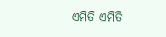ଏମିତି ଏମିତି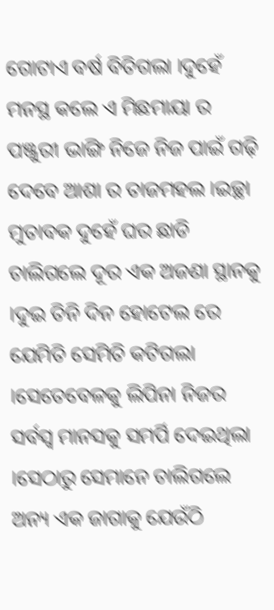ଗୋଟାଏ ବର୍ଷ ବିତିଗଲା ।ଦୁହେଁ ମନସ୍ଥ କଲେ ଏ ମିଛମାୟା ର ପଞ୍ଜୁରୀ ଭାଙ୍ଗି ନିଜେ ନିଜ ପାଇଁ ଗଢ଼ି ଦେବେ ଆଶା ର ତାଜମହଲ ।ଇଚ୍ଛା ମୁତାବକ ଦୁହେଁ ଘର ଛାଡି ଚାଲିଗଲେ ଦୂର ଏକ ଅଜଣା ସ୍ଥାନକୁ ।ଦୁଇ ତିନି ଦିନ ହୋଟେଲ ରେ ଯେମିତି ସେମିତି କଟିଗଲା ।ସେତେବେଳକୁ ଲିପିନା ନିଜର ସର୍ବସ୍ବ ମାନସକୁ ସମର୍ପି ଦେଇଥିଲା ।ସେଠାରୁ ସେମାନେ ଚାଲିଗଲେ ଅନ୍ୟ ଏକ ଜାଗାକୁ ଯେଉଁଠି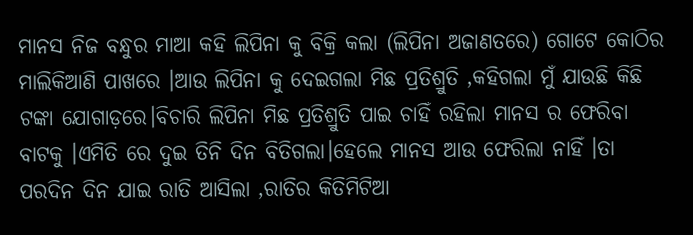ମାନସ ନିଜ ବନ୍ଧୁର ମାଆ କହି ଲିପିନା କୁ ବିକ୍ରି କଲା (ଲିପିନା ଅଜାଣତରେ) ଗୋଟେ କୋଠିର ମାଲିକିଆଣି ପାଖରେ ।ଆଉ ଲିପିନା କୁ ଦେଇଗଲା ମିଛ ପ୍ରତିଶ୍ରୁତି ,କହିଗଲା ମୁଁ ଯାଉଛି କିଛି ଟଙ୍କା ଯୋଗାଡ଼ରେ।ବିଚାରି ଲିପିନା ମିଛ ପ୍ରତିଶ୍ରୁତି ପାଇ ଚାହିଁ ରହିଲା ମାନସ ର ଫେରିବା ବାଟକୁ ।ଏମିତି ରେ ଦୁଇ ତିନି ଦିନ ବିତିଗଲା।ହେଲେ ମାନସ ଆଉ ଫେରିଲା ନାହିଁ ।ତା ପରଦିନ ଦିନ ଯାଇ ରାତି ଆସିଲା ,ରାତିର କିତିମିଟିଆ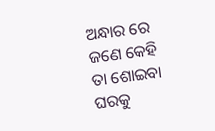ଅନ୍ଧାର ରେ ଜଣେ କେହି ତା ଶୋଇବା ଘରକୁ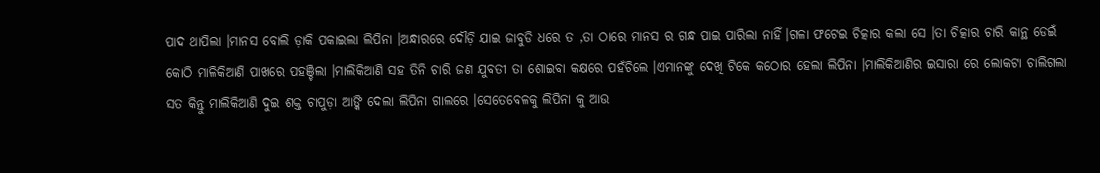ପାଦ ଥାପିଲା ।ମାନସ ବୋଲି ଡ଼ାକି ପକାଇଲା ଲିପିନା ।ଅନ୍ଧାରରେ ଦୌଡ଼ି ଯାଇ ଜାବୁଡି ଧରେ ତ ,ତା ଠାରେ ମାନସ ର ଗନ୍ଧ ପାଇ ପାରିଲା ନାହିଁ।ଗଳା ଫଟେଇ ଚିତ୍କାର କଲା ସେ ।ତା ଚିତ୍କାର ଚାରି କାନ୍ଥ ଡେଇଁ କୋଠି ମାଳିକିଆଣି ପାଖରେ ପହଞ୍ଚିଲା ।ମାଲିକିଆଣି ସହ ତିନି ଚାରି ଜଣ ଯୁବତୀ ତା ଶୋଇବା କକ୍ଷରେ ପହଁଚିଲେ ।ଏମାନଙ୍କୁ ଦେଖି ଟିକେ କଠୋର ହେଲା ଲିପିନା ।ମାଲିକିଆଣିର ଇସାରା ରେ ଲୋକଟା ଚାଲିଗଲା ସତ କିନ୍ତୁ ମାଲିକିଆଣି ଦୁଇ ଶକ୍ତ ଚାପୁଡ଼ା ଆଙ୍କି ଦେଲା ଲିପିନା ଗାଲରେ ।ସେତେବେଳକୁ ଲିପିନା କୁ ଆଉ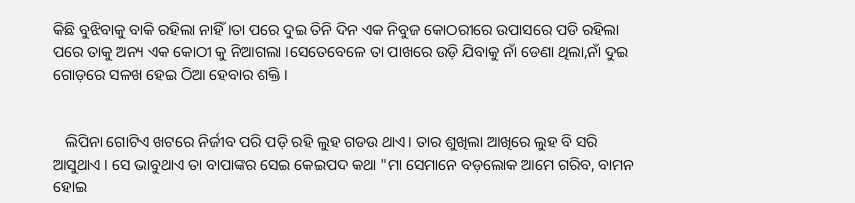କିଛି ବୁଝିବାକୁ ବାକି ରହିଲା ନାହିଁ।ତା ପରେ ଦୁଇ ତିନି ଦିନ ଏକ ନିବୁଜ କୋଠରୀରେ ଉପାସରେ ପଡି ରହିଲା ପରେ ତାକୁ ଅନ୍ୟ ଏକ କୋଠୀ କୁ ନିଆଗଲା ।ସେତେବେଳେ ତା ପାଖରେ ଉଡ଼ି ଯିବାକୁ ନାଁ ଡେଣା ଥିଲା,ନାଁ ଦୁଇ ଗୋଡ଼ରେ ସଳଖ ହେଇ ଠିଆ ହେବାର ଶକ୍ତି ।


   ଲିପିନା ଗୋଟିଏ ଖଟରେ ନିର୍ଜୀବ ପରି ପଡ଼ି ରହି ଲୁହ ଗଡଉ ଥାଏ। ତାର ଶୁଖିଲା ଆଖିରେ ଲୁହ ବି ସରି ଆସୁଥାଏ । ସେ ଭାବୁଥାଏ ତା ବାପାଙ୍କର ସେଇ କେଇପଦ କଥା "ମା ସେମାନେ ବଡ଼ଲୋକ ଆମେ ଗରିବ, ବାମନ ହୋଇ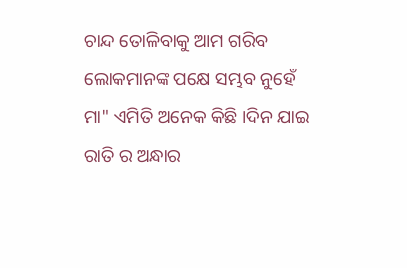ଚାନ୍ଦ ତୋଳିବାକୁ ଆମ ଗରିବ ଲୋକମାନଙ୍କ ପକ୍ଷେ ସମ୍ଭବ ନୁହେଁ ମା" ଏମିତି ଅନେକ କିଛି ।ଦିନ ଯାଇ ରାତି ର ଅନ୍ଧାର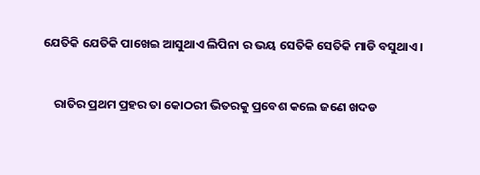ଯେତିକି ଯେତିକି ପାଖେଇ ଆସୁଥାଏ ଲିପିନା ର ଭୟ ସେତିକି ସେତିକି ମାଡି ବସୁଥାଏ ।


    ରାତିର ପ୍ରଥମ ପ୍ରହର ତା କୋଠରୀ ଭିତରକୁ ପ୍ରବେଶ କଲେ ଜଣେ ଖଦଡ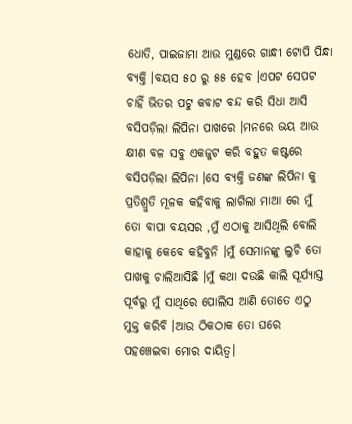ଧୋତି, ପାଇଜାମା ଆଉ ମୁଣ୍ଡରେ ଗାନ୍ଧୀ ଟୋପି ପିନ୍ଧା ବ୍ୟକ୍ତି ।ବୟସ ୫୦ ରୁ ୫୫ ହେବ ।ଏପଟ ସେପଟ ଚାହିଁ ଭିତର ପଟୁ କବାଟ ବନ୍ଦ କରି ସିଧା ଆସି ବସିପଡ଼ିଲା ଲିପିନା ପାଖରେ ।ମନରେ ଭୟ ଆଉ କ୍ଷୀଣ ବଳ ସବୁ ଏକଜୁଟ କରି ବହୁତ କଷ୍ଟରେ ବସିପଡ଼ିଲା ଲିପିନା ।ସେ ବ୍ୟକ୍ତି ଜଣଙ୍କ ଲିପିନା କୁ ପ୍ରତିଶ୍ରୁତି ମୂଳକ କହିବାକୁ ଲାଗିଲା ମାଆ ରେ ମୁଁ ତୋ ବାପା ବୟସର ,ମୁଁ ଏଠାକୁ ଆସିଥିଲି ବୋଲି କାହାକୁ କେବେ କହିବୁନି ।ମୁଁ ସେମାନଙ୍କୁ ଲୁଚି ତୋ ପାଖକୁ ଚାଲିଆସିଛି ।ମୁଁ କଥା ଦଉଛି କାଲି ସୂର୍ଯ୍ୟାସ୍ତ ପୂର୍ବରୁ ମୁଁ ସାଥିରେ ପୋଲିସ ଆଣି ତୋତେ ଏଠୁ ମୁକ୍ତ କରିବି ।ଆଉ ଠିକଠାକ ତୋ ଘରେ ପହଞ୍ଚେଇବା ମୋର ଦାୟିତ୍ବ।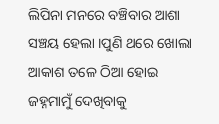ଲିପିନା ମନରେ ବଞ୍ଚିବାର ଆଶା ସଞ୍ଚୟ ହେଲା ।ପୁଣି ଥରେ ଖୋଲା ଆକାଶ ତଳେ ଠିଆ ହୋଇ ଜହ୍ନମାମୁଁ ଦେଖିବାକୁ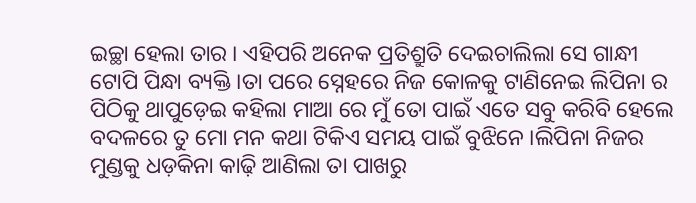ଇଚ୍ଛା ହେଲା ତାର । ଏହିପରି ଅନେକ ପ୍ରତିଶ୍ରୁତି ଦେଇଚାଲିଲା ସେ ଗାନ୍ଧୀ ଟୋପି ପିନ୍ଧା ବ୍ୟକ୍ତି ।ତା ପରେ ସ୍ନେହରେ ନିଜ କୋଳକୁ ଟାଣିନେଇ ଲିପିନା ର ପିଠିକୁ ଥାପୁଡ଼େଇ କହିଲା ମାଆ ରେ ମୁଁ ତୋ ପାଇଁ ଏତେ ସବୁ କରିବି ହେଲେ ବଦଳରେ ତୁ ମୋ ମନ କଥା ଟିକିଏ ସମୟ ପାଇଁ ବୁଝିନେ ।ଲିପିନା ନିଜର ମୁଣ୍ଡକୁ ଧଡ଼କିନା କାଢ଼ି ଆଣିଲା ତା ପାଖରୁ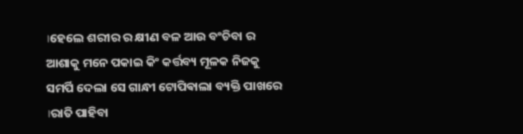।ହେଲେ ଶରୀର ର କ୍ଷୀଣ ବଳ ଆଉ ବଂଚିବା ର ଆଶାକୁ ମନେ ପକାଇ କିଂ କର୍ତ୍ତବ୍ୟ ମୂଳକ ନିଜକୁ ସମର୍ପି ଦେଲା ସେ ଗାନ୍ଧୀ ଟୋପିଵାଲା ବ୍ୟକ୍ତି ପାଖରେ ।ରାତି ପାହିବା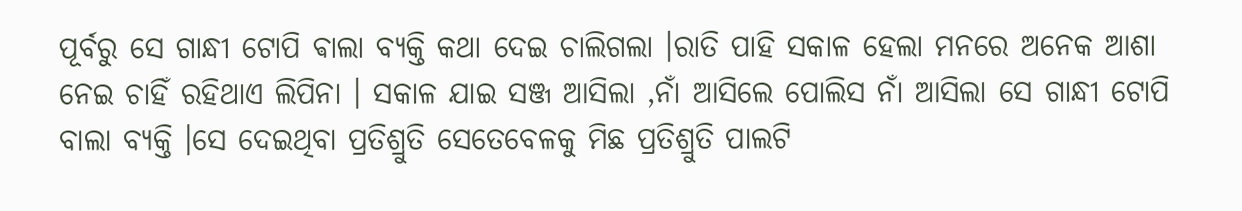ପୂର୍ବରୁ ସେ ଗାନ୍ଧୀ ଟୋପି ଵାଲା ବ୍ୟକ୍ତି କଥା ଦେଇ ଚାଲିଗଲା ।ରାତି ପାହି ସକାଳ ହେଲା ମନରେ ଅନେକ ଆଶା ନେଇ ଚାହିଁ ରହିଥାଏ ଲିପିନା । ସକାଳ ଯାଇ ସଞ୍ଜ ଆସିଲା ,ନାଁ ଆସିଲେ ପୋଲିସ ନାଁ ଆସିଲା ସେ ଗାନ୍ଧୀ ଟୋପି ବାଲା ବ୍ୟକ୍ତି ।ସେ ଦେଇଥିବା ପ୍ରତିଶ୍ରୁତି ସେତେବେଳକୁ ମିଛ ପ୍ରତିଶ୍ରୁତି ପାଲଟି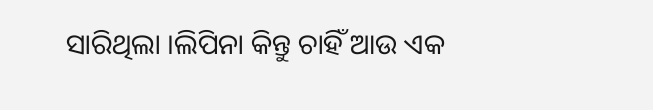ସାରିଥିଲା ।ଲିପିନା କିନ୍ତୁ ଚାହିଁ ଆଉ ଏକ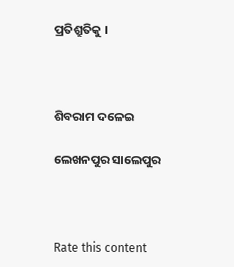ପ୍ରତିଶ୍ରୁତିକୁ ।



ଶିବରାମ ଦଳେଇ

ଲେଖନପୁର ସାଲେପୁର



Rate this content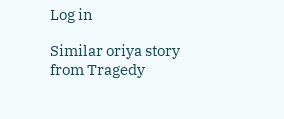Log in

Similar oriya story from Tragedy